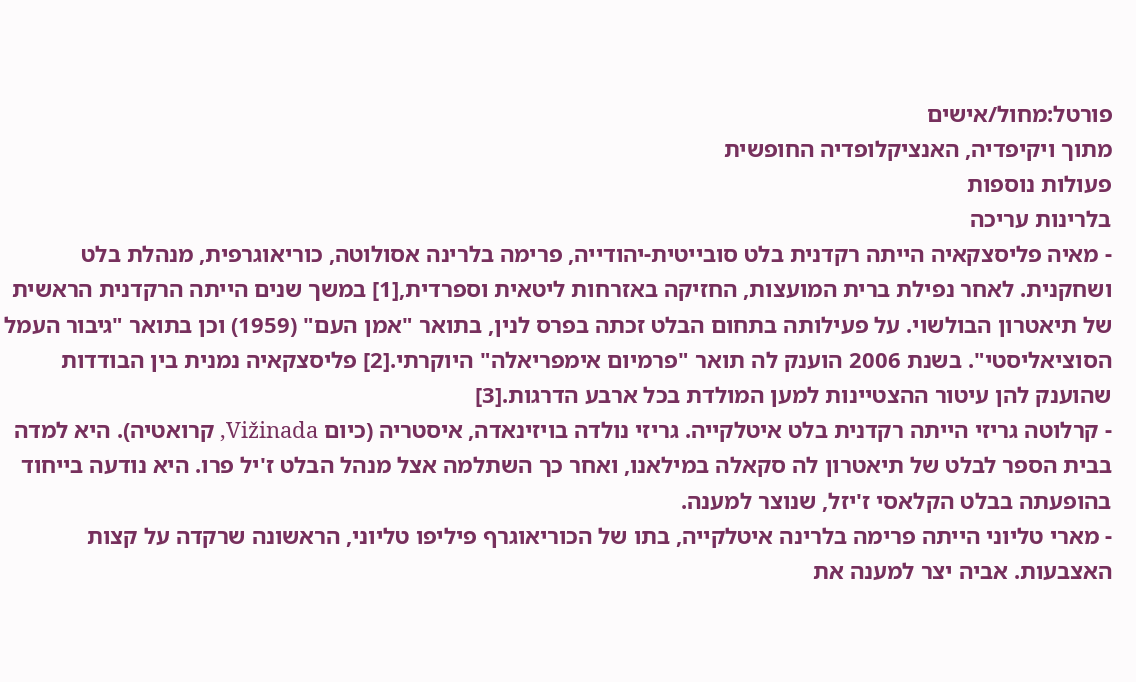פורטל:מחול/אישים
מתוך ויקיפדיה, האנציקלופדיה החופשית
פעולות נוספות
בלרינות עריכה
- מאיה פליסצקאיה הייתה רקדנית בלט סובייטית-יהודייה, פרימה בלרינה אסולוטה, כוריאוגרפית, מנהלת בלט ושחקנית. לאחר נפילת ברית המועצות, החזיקה באזרחות ליטאית וספרדית,[1] במשך שנים הייתה הרקדנית הראשית של תיאטרון הבולשוי. על פעילותה בתחום הבלט זכתה בפרס לנין, בתואר "אמן העם" (1959) וכן בתואר "גיבור העמל הסוציאליסטי". בשנת 2006 הוענק לה תואר "פרמיום אימפריאלה" היוקרתי.[2] פליסצקאיה נמנית בין הבודדות שהוענק להן עיטור ההצטיינות למען המולדת בכל ארבע הדרגות.[3]
- קרלוטה גריזי הייתה רקדנית בלט איטלקייה. גריזי נולדה בויזינאדה, איסטריה (כיום Vižinada, קרואטיה). היא למדה בבית הספר לבלט של תיאטרון לה סקאלה במילאנו, ואחר כך השתלמה אצל מנהל הבלט ז'יל פרו. היא נודעה בייחוד בהופעתה בבלט הקלאסי ז'יזל, שנוצר למענה.
- מארי טליוני הייתה פרימה בלרינה איטלקייה, בתו של הכוריאוגרף פיליפו טליוני, הראשונה שרקדה על קצות האצבעות. אביה יצר למענה את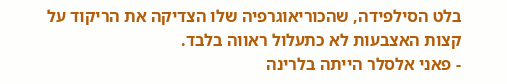בלט הסילפידה, שהכוריאוגרפיה שלו הצדיקה את הריקוד על קצות האצבעות לא כתעלול ראווה בלבד.
- פאני אלסלר הייתה בלרינה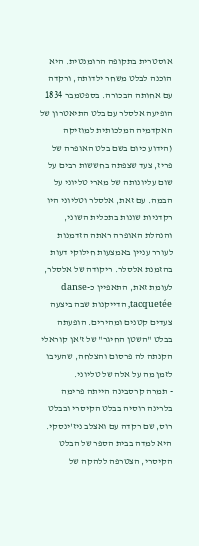אוסטרית בתקופה הרומנטית. היא הוכנה לבלט משחר ילדותה, ורקדה עם אחותה הבכורה. בספטמבר 1834 הופיעה אלסלר עם בלט התיאטרון של האקדמיה המלכותית למוזיקה (הידוע כיום בשם בלט האופרה של פריז, צעד שצפתה בחששות רבים על שום עליונותה של מארי טליוני על הבמה. עם זאת, אלסלר וטליוני היו רקדניות שונות בתכלית השוני, והנהלת האופרה ראתה הזדמנות לעורר עניין באמצעות חילוקי דעות בהזמנת אלסלר. ריקודה של אלסלר, לעומת זאת, התאפיין כ-danse tacquetée, הדייקנות שבה ביצעה צעדים קטנים ומהירים. הופעתה בבלט "השטן החיגר" של ז'אן קוראלי הקנתה לה פרסום והצלחה, שהעיבו לזמן מה על אלה של טליוני.
- תמרה קרסבינה הייתה פרימה בלרינה רוסיה בבלט הקיסרי ובבלט רוס, שם רקדה עם ואצלב ניז'ינסקי. היא למדה בבית הספר של הבלט הקיסרי, הצטרפה ללהקה של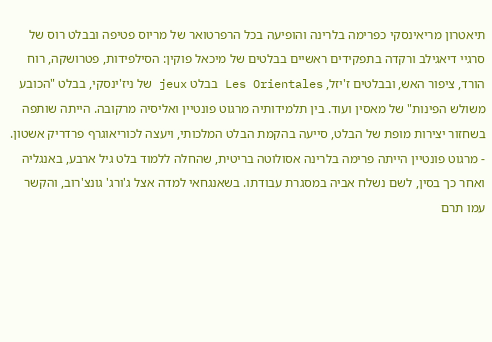תיאטרון מריאינסקי כפרימה בלרינה והופיעה בכל הרפרטואר של מריוס פטיפה ובבלט רוס של סרגיי דיאגילב ורקדה בתפקידים ראשיים בבלטים של מיכאל פוקין: הסילפידות, פטרושקה, רוח הורד, ציפור האש, ובבלטים ז'יזל, Les Orientales בבלט jeux של ניז'ינסקי, בבלט "הכובע משולש הפינות" של מאסין ועוד. בין תלמידותיה מרגוט פונטיין ואליסיה מרקובה. הייתה שותפה בשחזור יצירות מופת של הבלט, סייעה בהקמת הבלט המלכותי, ויעצה לכוריאוגרף פרדריק אשטון.
- מרגוט פונטיין הייתה פרימה בלרינה אסולוטה בריטית, שהחלה ללמוד בלט גיל ארבע, באנגליה ואחר כך בסין, לשם נשלח אביה במסגרת עבודתו. בשאנגחאי למדה אצל ג'ורג' גונצ'רוב, והקשר עמו תרם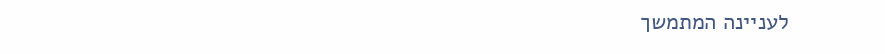לעניינה המתמשך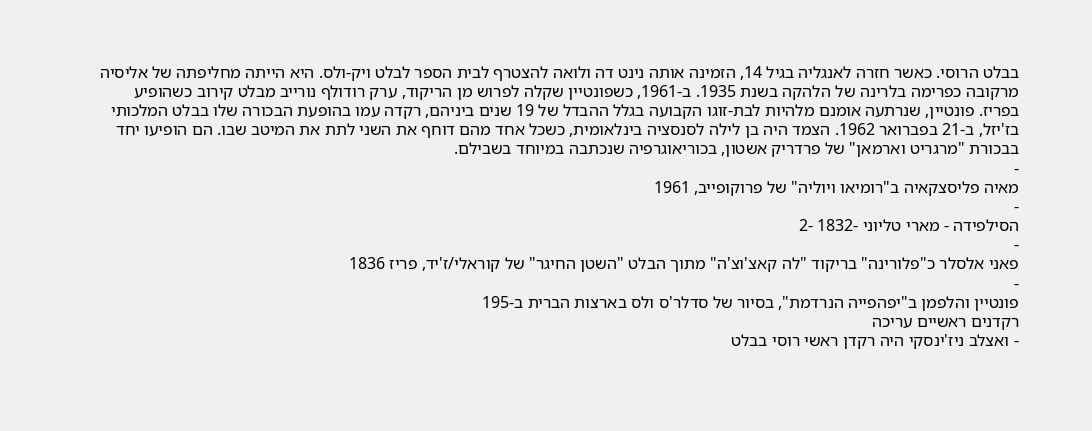בבלט הרוסי. כאשר חזרה לאנגליה בגיל 14, הזמינה אותה נינט דה ולואה להצטרף לבית הספר לבלט ויק-ולס. היא הייתה מחליפתה של אליסיה מרקובה כפרימה בלרינה של הלהקה בשנת 1935. ב-1961, כשפונטיין שקלה לפרוש מן הריקוד, ערק רודולף נורייב מבלט קירוב כשהופיע בפריז. פונטיין, שנרתעה אומנם מלהיות לבת-זוגו הקבועה בגלל ההבדל של 19 שנים ביניהם, רקדה עמו בהופעת הבכורה שלו בבלט המלכותי בז'יזל, ב-21 בפברואר 1962. הצמד היה בן לילה לסנסציה בינלאומית, כשכל אחד מהם דוחף את השני לתת את המיטב שבו. הם הופיעו יחד בבכורת "מרגריט וארמאן" של פרדריק אשטון, בכוריאוגרפיה שנכתבה במיוחד בשבילם.
-
מאיה פליסצקאיה ב"רומיאו ויוליה" של פרוקופייב, 1961
-
הסילפידה - מארי טליוני -1832 -2
-
פאני אלסלר כ"פלורינה" בריקוד "לה קאצ'וצ'ה" מתוך הבלט "השטן החיגר" של קוראלי/ז'יד, פריז 1836
-
פונטיין והלפמן ב"יפהפייה הנרדמת", בסיור של סדלר'ס ולס בארצות הברית ב-195
רקדנים ראשיים עריכה
- ואצלב ניז'ינסקי היה רקדן ראשי רוסי בבלט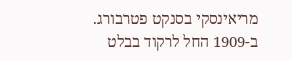מריאינסקי בסנקט פטרבורג. ב-1909 החל לרקוד בבלט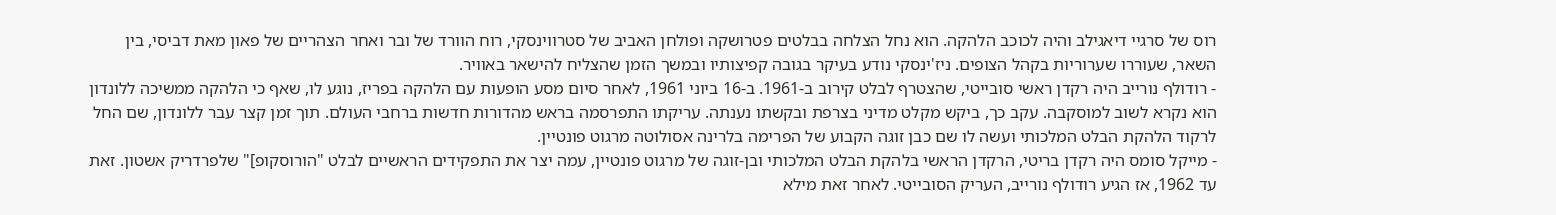רוס של סרגיי דיאגילב והיה לכוכב הלהקה. הוא נחל הצלחה בבלטים פטרושקה ופולחן האביב של סטרווינסקי, רוח הוורד של ובר ואחר הצהריים של פאון מאת דביסי, בין השאר, שעוררו שערוריות בקהל הצופים. ניז'ינסקי נודע בעיקר בגובה קפיצותיו ובמשך הזמן שהצליח להישאר באוויר.
- רודולף נורייב היה רקדן ראשי סובייטי, שהצטרף לבלט קירוב ב-1961. ב-16 ביוני 1961, לאחר סיום מסע הופעות עם הלהקה בפריז, נוגע לו, שאף כי הלהקה ממשיכה ללונדון הוא נקרא לשוב למוסקבה. עקב כך, ביקש מקלט מדיני בצרפת ובקשתו נענתה. עריקתו התפרסמה בראש מהדורות חדשות ברחבי העולם. תוך זמן קצר עבר ללונדון, שם החל לרקוד הלהקת הבלט המלכותי ועשה לו שם כבן זוגה הקבוע של הפרימה בלרינה אסולוטה מרגוט פונטיין.
- מייקל סומס היה רקדן בריטי, הרקדן הראשי בלהקת הבלט המלכותי ובן-זוגה של מרגוט פונטיין, עמה יצר את התפקידים הראשיים לבלט "הורוסקופ]" שלפרדריק אשטון. זאת עד 1962, אז הגיע רודולף נורייב, העריק הסובייטי. לאחר זאת מילא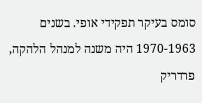סומס בעיקר תפקידי אופי. בשנים 1970-1963 היה משנה למנהל הלהקה, פרדריק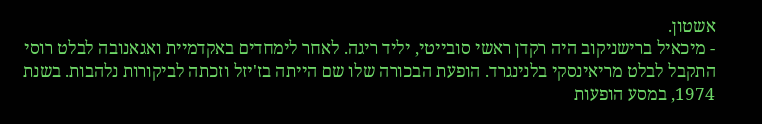אשטון.
- מיכאיל ברישניקוב היה רקדן ראשי סובייטי, יליד ריגה. לאחר לימחדים באקדמיית ואגאנובה לבלט רוסי התקבל לבלט מריאינסקי בלנינגרד. הופעת הבכורה שלו שם הייתה בז'יזל וזכתה לביקורות נלהבות. בשנת 1974, במסע הופעות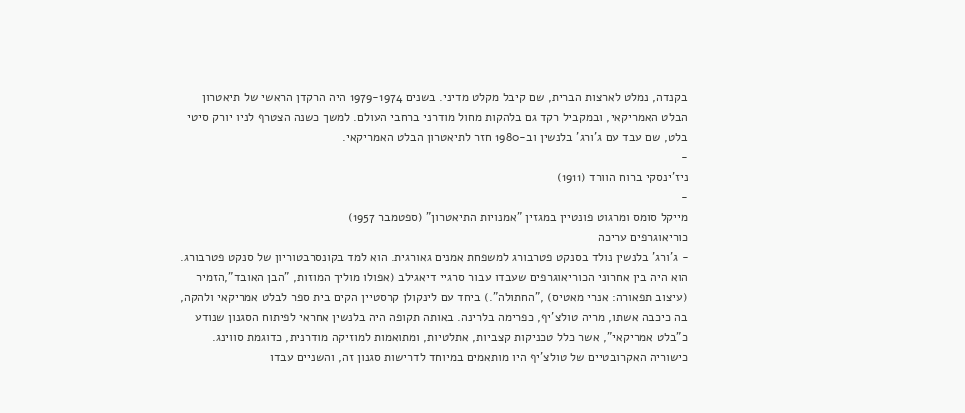בקנדה, נמלט לארצות הברית, שם קיבל מקלט מדיני. בשנים 1979-1974 היה הרקדן הראשי של תיאטרון הבלט האמריקאי, ובמקביל רקד גם בלהקות מחול מודרני ברחבי העולם. למשך כשנה הצטרף לניו יורק סיטי בלט, שם עבד עם ג'ורג' בלנשין וב-1980 חזר לתיאטרון הבלט האמריקאי.
-
ניז'ינסקי ברוח הוורד (1911)
-
מייקל סומס ומרגוט פונטיין במגזין "אמנויות התיאטרון" (ספטמבר 1957)
כוריאוגרפים עריכה
- ג'ורג' בלנשין נולד בסנקט פטרבורג למשפחת אמנים גאורגית. הוא למד בקונסרבטוריון של סנקט פטרבורג. הוא היה בין אחרוני הכוריאוגרפים שעבדו עבור סרגיי דיאגילב (אפולו מוליך המוזות, "הבן האובד",הזמיר (עיצוב תפאורה: אנרי מאטיס) ,"החתולה".) ביחד עם לינקולן קרסטיין הקים בית ספר לבלט אמריקאי ולהקה, בה כיכבה אשתו, מריה טולצ'יף, כפרימה בלרינה. באותה תקופה היה בלנשין אחראי לפיתוח הסגנון שנודע כ"בלט אמריקאי", אשר כלל טכניקות קצביות, אתלטיות, ומתואמות למוזיקה מודרנית, כדוגמת סווינג. כישוריה האקרובטיים של טולצ'יף היו מותאמים במיוחד לדרישות סגנון זה, והשניים עבדו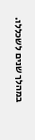במהלך שנים לשכללו.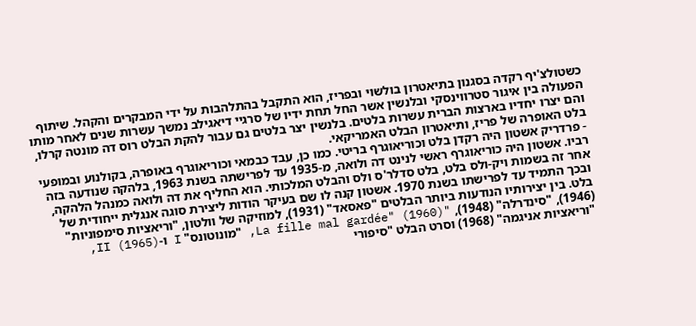כשטולצ'יף רקדה בסגנון בתיאטרון בולשוי ובפריז, הוא התקבל בהתלהבות על ידי המבקרים והקהל. שיתוף הפעולה בין איגור סטרווינסקי ובלנשין אשר החל תחת ידיו של סרגיי דיאגילב נמשך עשרות שנים לאחר מותו והם יצרו יחדיו בארצות הברית עשרות בלטים. בלנשין יצר בלטים גם עבור להקת הבלט רוס דה מונטה קרלו, בלט האופרה של פריז, ותיאטרון הבלט האמריקאי.
- פרדריק אשטון היה רקדן בלט וכוריאוגרף בריטי. כמו כן, עבד כבמאי וכוריאוגרף באופרה, בקולנוע ובמופעי רביו. אשטון היה כוריאוגרף ראשי לנינט דה ולואה, מ-1935 עד לפרישתה בשנת 1963, בלהקה שנודעה בזה אחר זה בשמות ויק-ולס בלט, בלט סדלר'ס ולס והבלט המלכותי. הוא החליף את דה ולואה כמנהל הלהקה, ובכך התמיד עד לפרישתו בשנת 1970. אשטון קנה לו שם בעיקר הודות ליצירת סוגה אנגלית ייחודית של בלט. בין יצירותיו הנודעות ביותר הבלטים "פאסאד" (1931), למוזיקה של וולטון, "וריאציות סימפוניות" (1946), "סינדרלה" (1948), "La fille mal gardée" (1960), "מונוטונס" I ו-II (1965), "וריאציות אניגמה" (1968) וסרט הבלט "סיפורי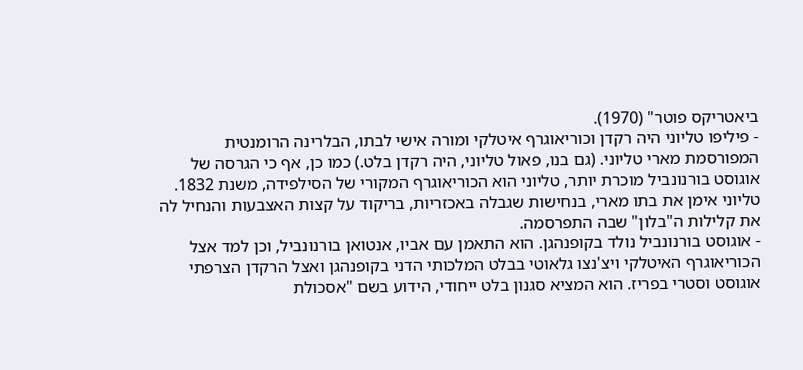ביאטריקס פוטר" (1970).
- פיליפו טליוני היה רקדן וכוריאוגרף איטלקי ומורה אישי לבתו, הבלרינה הרומנטית המפורסמת מארי טליוני. (גם בנו, פאול טליוני, היה רקדן בלט.) כמו כן, אף כי הגרסה של אוגוסט בורנונביל מוכרת יותר, טליוני הוא הכוריאוגרף המקורי של הסילפידה, משנת 1832. טליוני אימן את בתו מארי, בנחישות שגבלה באכזריות, בריקוד על קצות האצבעות והנחיל לה את קלילות ה"בלון" שבה התפרסמה.
- אוגוסט בורנונביל נולד בקופנהגן. הוא התאמן עם אביו, אנטואן בורנונביל, וכן למד אצל הכוריאוגרף האיטלקי ויצ'נצו גלאוטי בבלט המלכותי הדני בקופנהגן ואצל הרקדן הצרפתי אוגוסט וסטרי בפריז. הוא המציא סגנון בלט ייחודי, הידוע בשם "אסכולת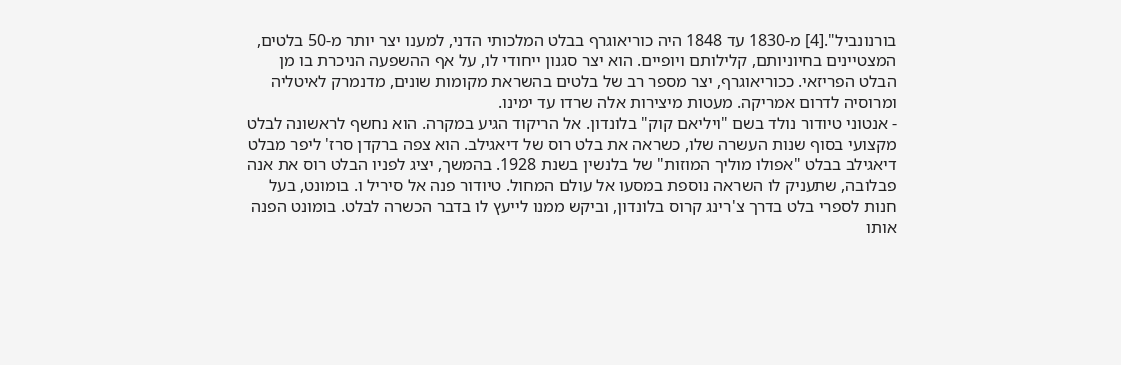בורנונביל".[4] מ-1830 עד 1848 היה כוריאוגרף בבלט המלכותי הדני, למענו יצר יותר מ-50 בלטים, המצטיינים בחיוניותם, קלילותם ויופיים. הוא יצר סגנון ייחודי לו, על אף ההשפעה הניכרת בו מן הבלט הפריזאי. ככוריאוגרף, יצר מספר רב של בלטים בהשראת מקומות שונים, מדנמרק לאיטליה ומרוסיה לדרום אמריקה. מעטות מיצירות אלה שרדו עד ימינו.
- אנטוני טיודור נולד בשם "ויליאם קוק" בלונדון. אל הריקוד הגיע במקרה. הוא נחשף לראשונה לבלט מקצועי בסוף שנות העשרה שלו, כשראה את בלט רוס של דיאגילב. הוא צפה ברקדן סרז' ליפר מבלט דיאגילב בבלט "אפולו מוליך המוזות" של בלנשין בשנת 1928. בהמשך, יציג לפניו הבלט רוס את אנה פבלובה, שתעניק לו השראה נוספת במסעו אל עולם המחול. טיודור פנה אל סיריל ו. בומונט, בעל חנות לספרי בלט בדרך צ'רינג קרוס בלונדון, וביקש ממנו לייעץ לו בדבר הכשרה לבלט. בומונט הפנה אותו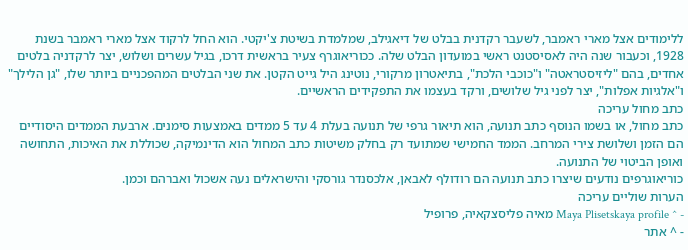ללימודים אצל מארי ראמבר, לשעבר רקדנית בבלט של דיאגילב, שמלמדת בשיטת צ'יקטי. הוא החל לרקוד אצל מארי ראמבר בשנת 1928, וכעבור שנה היה לאסיסטנט ראשי במועדון הבלט שלה. ככוריאוגרף צעיר בראשית דרכו, בגיל עשרים ושלוש, יצר לרקדניה בלטים אחדים, בהם "ליזיסטראטה" ו"כוכבי הלכת", בתיאטרון מרקורי, נוטינג היל גייט הקטן. את שני הבלטים המהפכניים ביותר שלו, "גן הלילך" ו"אלגיות אפלות", יצר לפני גיל שלושים, ורקד בעצמו את התפקידים הראשיים.
כתב מחול עריכה
כתב מחול, או בשמו הנוסף כתב תנועה, הוא תיאור גרפי של תנועה בעלת 4 עד 5 ממדים באמצעות סימנים. ארבעת הממדים היסודיים הם הזמן ושלושת צירי המרחב. הממד החמישי שמתועד רק בחלק משיטות כתב המחול הוא הדינמיקה, שכוללת את האיכות, התחושה ואופן הביטוי של התנועה.
כוריאוגרפים נודעים שיצרו כתב תנועה הם רודולף לאבאן, אלכסנדר גורסקי והישראלים נעה אשכול ואברהם וכמן.
הערות שוליים עריכה
- ^ Maya Plisetskaya profile מאיה פליסצקאיה, פרופיל
- ^ אתר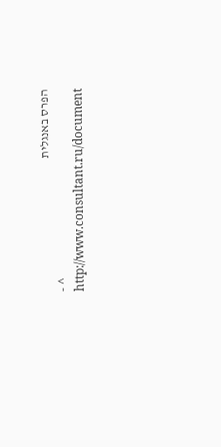הפרס באנגלית
- ^ http://www.consultant.ru/document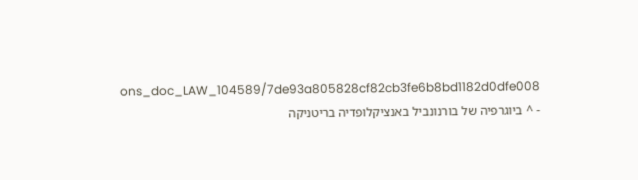ons_doc_LAW_104589/7de93a805828cf82cb3fe6b8bd1182d0dfe008
- ^ ביוגרפיה של בורנונביל באנציקלופדיה בריטניקה